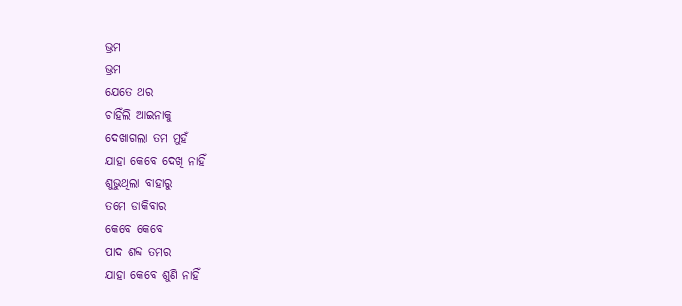ଭ୍ରମ
ଭ୍ରମ
ଯେତେ ଥର
ଚାହିଁଲି ଆଇନାକୁ
ଦେଖାଗଲା ତମ ମୁହଁ
ଯାହା କେବେ ଦେଖି ନାହିଁ
ଶୁଭୁଥିଲା ବାହାରୁ
ତମେ ଡାକିବାର
କେବେ କେବେ
ପାଦ ଶବ୍ଦ ତମର
ଯାହା କେବେ ଶୁଣି ନାହିଁ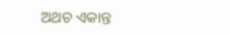ଅଥଚ ଏକାନ୍ତ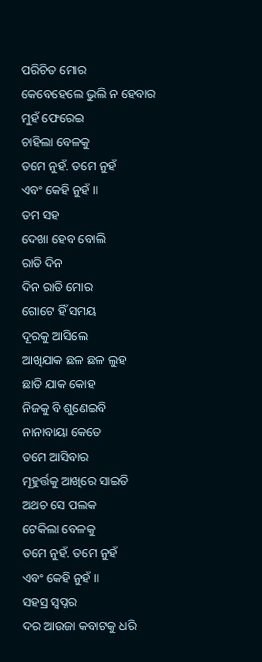ପରିଚିତ ମୋର
କେବେହେଲେ ଭୁଲି ନ ହେବାର
ମୁହଁ ଫେରେଇ
ଚାହିଲା ବେଳକୁ
ତମେ ନୁହଁ. ତମେ ନୁହଁ
ଏବଂ କେହି ନୁହଁ ॥
ତମ ସହ
ଦେଖା ହେବ ବୋଲି
ରାତି ଦିନ
ଦିନ ରାତି ମୋର
ଗୋଟେ ହିଁ ସମୟ
ଦୂରକୁ ଆସିଲେ
ଆଖିଯାକ ଛଳ ଛଳ ଲୁହ
ଛାତି ଯାକ କୋହ
ନିଜକୁ ବି ଶୁଣେଇବି
ନାନାବାୟା କେତେ
ତମେ ଆସିବାର
ମୂହୁର୍ତ୍ତକୁ ଆଖିରେ ସାଇତି
ଅଥଚ ସେ ପଲକ
ଟେକିଲା ବେଳକୁ
ତମେ ନୁହଁ. ତମେ ନୁହଁ
ଏବଂ କେହି ନୁହଁ ॥
ସହସ୍ର ସ୍ଵପ୍ନର
ଦର ଆଉଜା କବାଟକୁ ଧରି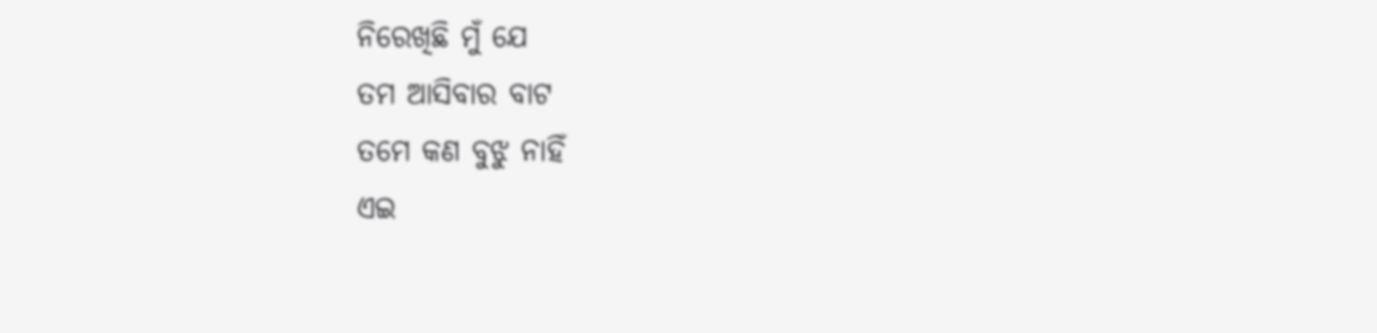ନିରେଖିଛି ମୁଁ ଯେ
ତମ ଆସିବାର ବାଟ
ତମେ କଣ ବୁଝୁ ନାହିଁ
ଏଇ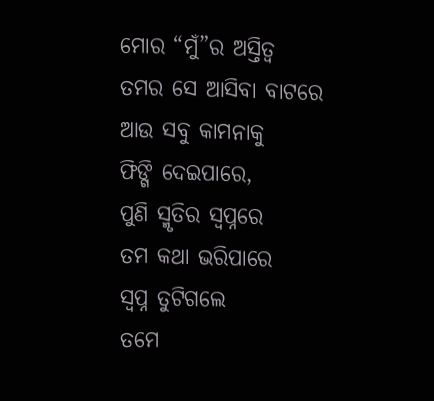ମୋର “ମୁଁ”ର ଅସ୍ତିତ୍ୱ
ତମର ସେ ଆସିବା ବାଟରେ
ଆଉ ସବୁ କାମନାକୁ
ଫିଙ୍ଗି ଦେଇପାରେ,
ପୁଣି ସ୍ମୃତିର ସ୍ୱପ୍ନରେ
ତମ କଥା ଭରିପାରେ
ସ୍ଵପ୍ନ ତୁଟିଗଲେ
ତମେ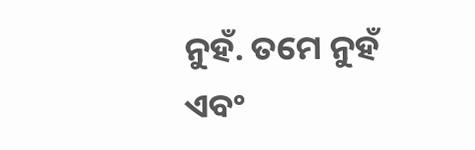ନୁହଁ. ତମେ ନୁହଁ
ଏବଂ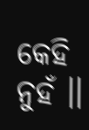କେହି ନୁହଁ ।।